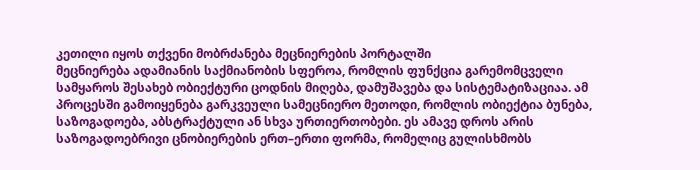კეთილი იყოს თქვენი მობრძანება მეცნიერების პორტალში
მეცნიერება ადამიანის საქმიანობის სფეროა, რომლის ფუნქცია გარემომცველი სამყაროს შესახებ ობიექტური ცოდნის მიღება, დამუშავება და სისტემატიზაციაა. ამ პროცესში გამოიყენება გარკვეული სამეცნიერო მეთოდი, რომლის ობიექტია ბუნება, საზოგადოება, აბსტრაქტული ან სხვა ურთიერთობები. ეს ამავე დროს არის საზოგადოებრივი ცნობიერების ერთ–ერთი ფორმა, რომელიც გულისხმობს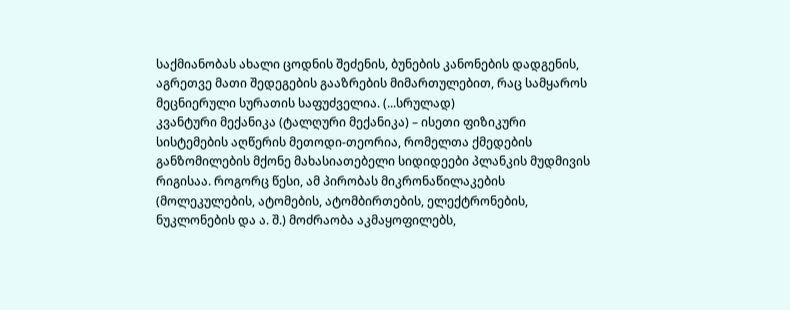საქმიანობას ახალი ცოდნის შეძენის, ბუნების კანონების დადგენის, აგრეთვე მათი შედეგების გააზრების მიმართულებით, რაც სამყაროს მეცნიერული სურათის საფუძველია. (...სრულად)
კვანტური მექანიკა (ტალღური მექანიკა) – ისეთი ფიზიკური სისტემების აღწერის მეთოდი-თეორია, რომელთა ქმედების განზომილების მქონე მახასიათებელი სიდიდეები პლანკის მუდმივის რიგისაა. როგორც წესი, ამ პირობას მიკრონაწილაკების (მოლეკულების, ატომების, ატომბირთების, ელექტრონების, ნუკლონების და ა. შ.) მოძრაობა აკმაყოფილებს,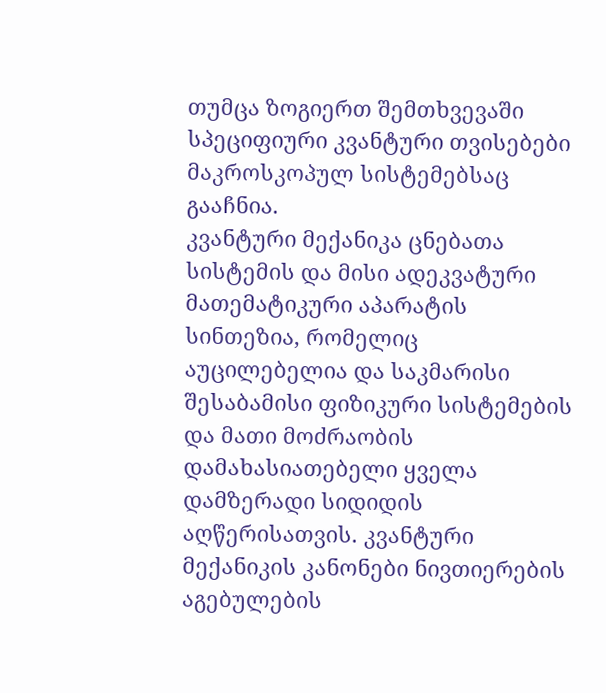თუმცა ზოგიერთ შემთხვევაში სპეციფიური კვანტური თვისებები მაკროსკოპულ სისტემებსაც გააჩნია.
კვანტური მექანიკა ცნებათა სისტემის და მისი ადეკვატური მათემატიკური აპარატის სინთეზია, რომელიც აუცილებელია და საკმარისი შესაბამისი ფიზიკური სისტემების და მათი მოძრაობის დამახასიათებელი ყველა დამზერადი სიდიდის აღწერისათვის. კვანტური მექანიკის კანონები ნივთიერების აგებულების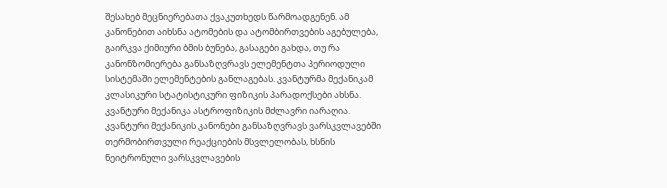შესახებ მეცნიერებათა ქვაკუთხედს წარმოადგენენ. ამ კანონებით აიხსნა ატომების და ატომბირთვების აგებულება, გაირკვა ქიმიური ბმის ბუნება, გასაგები გახდა, თუ რა კანონზომიერება განსაზღვრავს ელემენტთა პერიოდული სისტემაში ელემენტების განლაგებას. კვანტურმა მექანიკამ კლასიკური სტატისტიკური ფიზიკის პარადოქსები ახსნა. კვანტური მექანიკა ასტროფიზიკის მძლავრი იარაღია. კვანტური მექანიკის კანონები განსაზღვრავს ვარსკვლავებში თერმობირთვული რეაქციების მსვლელობას, ხსნის ნეიტრონული ვარსკვლავების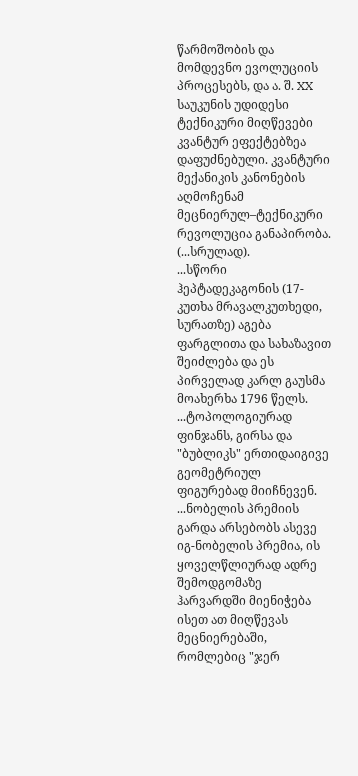წარმოშობის და მომდევნო ევოლუციის პროცესებს, და ა. შ. XX საუკუნის უდიდესი ტექნიკური მიღწევები კვანტურ ეფექტებზეა დაფუძნებული. კვანტური მექანიკის კანონების აღმოჩენამ მეცნიერულ–ტექნიკური რევოლუცია განაპირობა. (...სრულად).
...სწორი ჰეპტადეკაგონის (17-კუთხა მრავალკუთხედი, სურათზე) აგება ფარგლითა და სახაზავით შეიძლება და ეს პირველად კარლ გაუსმა მოახერხა 1796 წელს.
...ტოპოლოგიურად ფინჯანს, გირსა და "ბუბლიკს" ერთიდაიგივე გეომეტრიულ ფიგურებად მიიჩნევენ.
...ნობელის პრემიის გარდა არსებობს ასევე იგ-ნობელის პრემია, ის ყოველწლიურად ადრე შემოდგომაზე ჰარვარდში მიენიჭება ისეთ ათ მიღწევას მეცნიერებაში, რომლებიც "ჯერ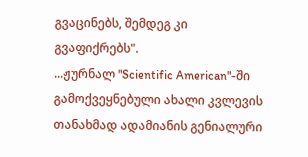გვაცინებს, შემდეგ კი გვაფიქრებს".
...ჟურნალ "Scientific American"-ში გამოქვეყნებული ახალი კვლევის თანახმად ადამიანის გენიალური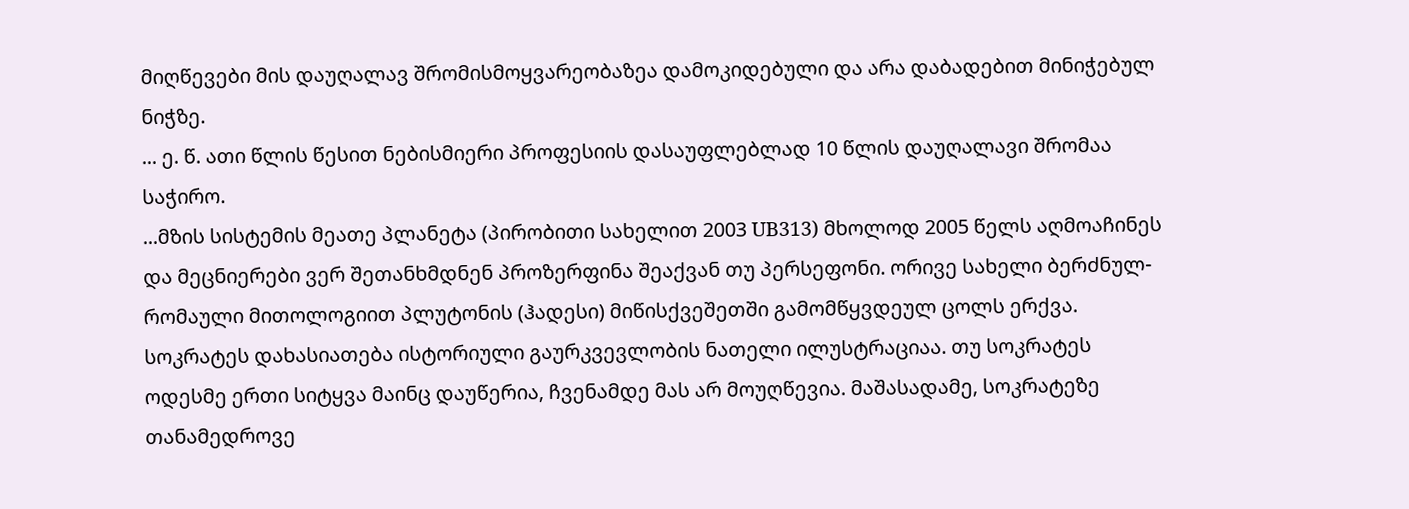მიღწევები მის დაუღალავ შრომისმოყვარეობაზეა დამოკიდებული და არა დაბადებით მინიჭებულ ნიჭზე.
... ე. წ. ათი წლის წესით ნებისმიერი პროფესიის დასაუფლებლად 10 წლის დაუღალავი შრომაა საჭირო.
...მზის სისტემის მეათე პლანეტა (პირობითი სახელით 2003 UB313) მხოლოდ 2005 წელს აღმოაჩინეს და მეცნიერები ვერ შეთანხმდნენ პროზერფინა შეაქვან თუ პერსეფონი. ორივე სახელი ბერძნულ-რომაული მითოლოგიით პლუტონის (ჰადესი) მიწისქვეშეთში გამომწყვდეულ ცოლს ერქვა.
სოკრატეს დახასიათება ისტორიული გაურკვევლობის ნათელი ილუსტრაციაა. თუ სოკრატეს ოდესმე ერთი სიტყვა მაინც დაუწერია, ჩვენამდე მას არ მოუღწევია. მაშასადამე, სოკრატეზე თანამედროვე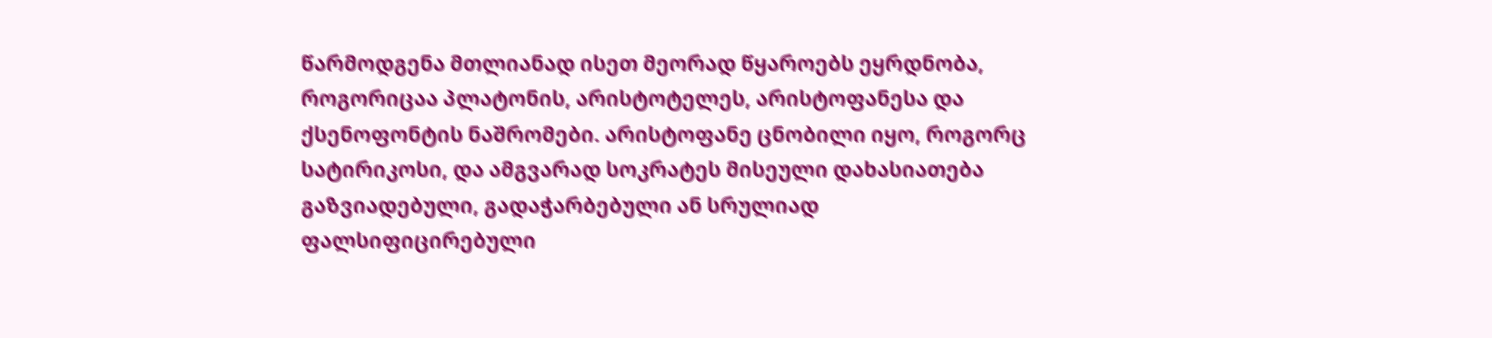წარმოდგენა მთლიანად ისეთ მეორად წყაროებს ეყრდნობა, როგორიცაა პლატონის, არისტოტელეს, არისტოფანესა და ქსენოფონტის ნაშრომები. არისტოფანე ცნობილი იყო, როგორც სატირიკოსი, და ამგვარად სოკრატეს მისეული დახასიათება გაზვიადებული, გადაჭარბებული ან სრულიად ფალსიფიცირებული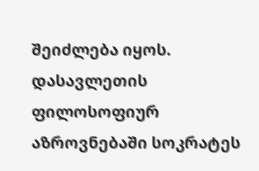შეიძლება იყოს.
დასავლეთის ფილოსოფიურ აზროვნებაში სოკრატეს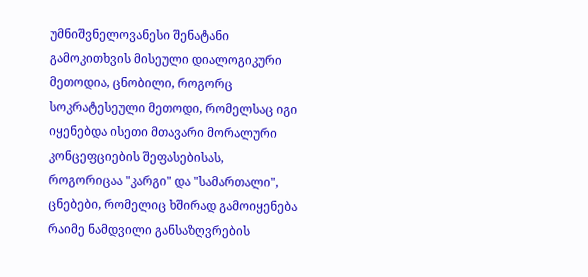უმნიშვნელოვანესი შენატანი გამოკითხვის მისეული დიალოგიკური მეთოდია, ცნობილი, როგორც სოკრატესეული მეთოდი, რომელსაც იგი იყენებდა ისეთი მთავარი მორალური კონცეფციების შეფასებისას, როგორიცაა "კარგი" და "სამართალი", ცნებები, რომელიც ხშირად გამოიყენება რაიმე ნამდვილი განსაზღვრების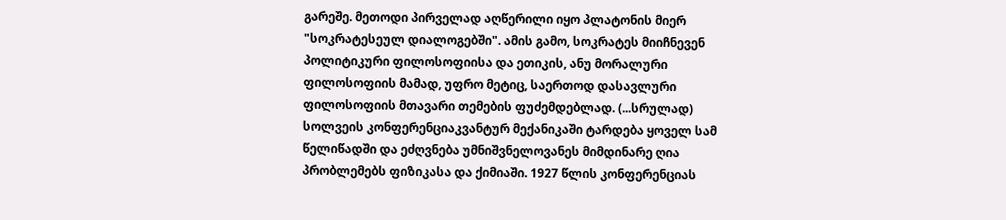გარეშე. მეთოდი პირველად აღწერილი იყო პლატონის მიერ "სოკრატესეულ დიალოგებში". ამის გამო, სოკრატეს მიიჩნევენ პოლიტიკური ფილოსოფიისა და ეთიკის, ანუ მორალური ფილოსოფიის მამად, უფრო მეტიც, საერთოდ დასავლური ფილოსოფიის მთავარი თემების ფუძემდებლად. (...სრულად)
სოლვეის კონფერენციაკვანტურ მექანიკაში ტარდება ყოველ სამ წელიწადში და ეძღვნება უმნიშვნელოვანეს მიმდინარე ღია პრობლემებს ფიზიკასა და ქიმიაში. 1927 წლის კონფერენციას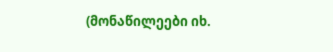(მონაწილეები იხ.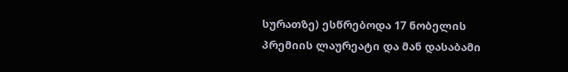სურათზე) ესწრებოდა 17 ნობელის პრემიის ლაურეატი და მან დასაბამი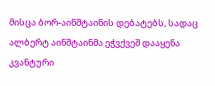მისცა ბორ-აინშტაინის დებატებს, სადაც ალბერტ აინშტაინმა ეჭვქვეშ დააყენა კვანტური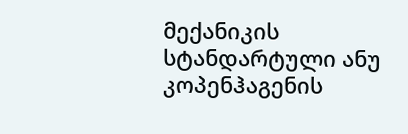მექანიკის სტანდარტული ანუ კოპენჰაგენის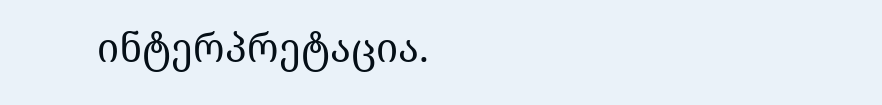ინტერპრეტაცია.